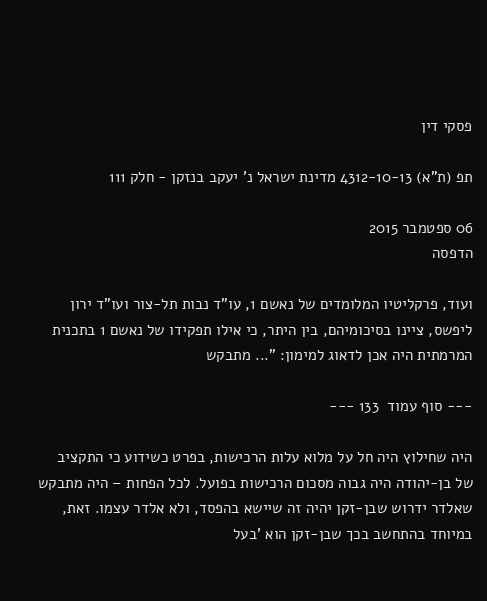פסקי דין

תפ (ת"א) 4312-10-13 מדינת ישראל נ' יעקב בנזקן - חלק 111

06 ספטמבר 2015
הדפסה

ועוד, פרקליטיו המלומדים של נאשם 1, עו"ד נבות תל-צור ועו"ד ירון ליפשס, ציינו בסיכומיהם, בין היתר, כי אילו תפקידו של נאשם 1 בתכנית המרמתית היה אכן לדאוג למימון: "... מתבקש

--- סוף עמוד  133 ---

היה שחילוץ היה חל על מלוא עלות הרכישות, בפרט כשידוע כי התקציב של בן-יהודה היה גבוה מסכום הרכישות בפועל. לכל הפחות – היה מתבקש שאלדר ידרוש שבן-זקן יהיה זה שיישא בהפסד, ולא אלדר עצמו. זאת, במיוחד בהתחשב בכך שבן-זקן הוא 'בעל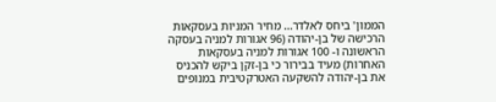הממון' ביחס לאלדר... מחיר המניות בעסקאות הרכישה של בן-יהודה (96 אגורות למניה בעסקה הראשונה ו- 100 אגורות למניה בעסקאות האחרות) מעיד בבירור כי בן-זקן ביקש להכניס את בן-יהודה להשקעה האטרקטיבית במנופים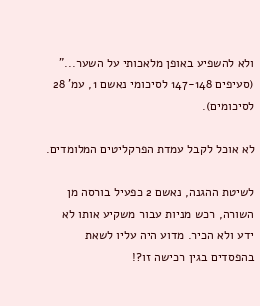ולא להשפיע באופן מלאכותי על השער..." (סעיפים 147-148 לסיכומי נאשם 1, עמ' 28 לסיכומים).

לא אוכל לקבל עמדת הפרקליטים המלומדים.

לשיטת ההגנה, נאשם 2 כפעיל בורסה מן השורה, רכש מניות עבור משקיע אותו לא ידע ולא הכיר. מדוע היה עליו לשאת בהפסדים בגין רכישה זו?!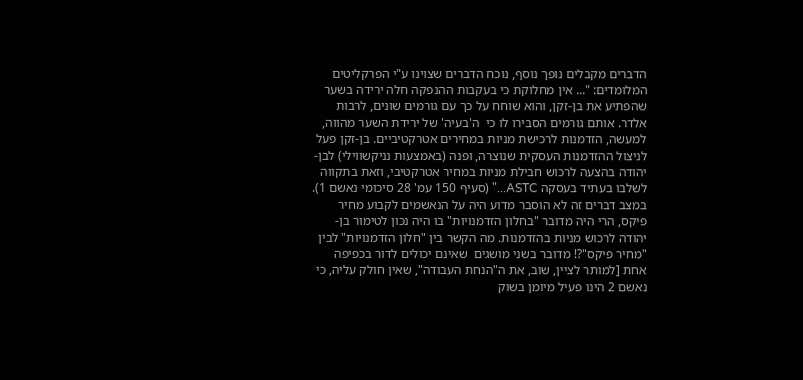הדברים מקבלים נופך נוסף, נוכח הדברים שצוינו ע"י הפרקליטים המלומדים: "... אין מחלוקת כי בעקבות ההנפקה חלה ירידה בשער שהפתיע את בן-זקן, והוא שוחח על כך עם גורמים שונים, לרבות אלדר. אותם גורמים הסבירו לו כי  ה'בעיה' של ירידת השער מהווה, למעשה, הזדמנות לרכישת מניות במחירים אטרקטיביים. בן-זקן פעל לניצול ההזדמנות העסקית שנוצרה, ופנה (באמצעות נניקשווילי) לבן-יהודה בהצעה לרכוש חבילת מניות במחיר אטרקטיבי, וזאת בתקווה לשלבו בעתיד בעסקה ASTC..." (סעיף 150 עמ' 28 סיכומי נאשם 1). במצב דברים זה לא הוסבר מדוע היה על הנאשמים לקבוע מחיר פיקס, הרי היה מדובר "בחלון הזדמנויות" בו היה נכון לטימור בן-יהודה לרכוש מניות בהזדמנות. מה הקשר בין "חלון הזדמנויות" לבין "מחיר פיקס"?! מדובר בשני מושגים  שאינם יכולים לדור בכפיפה אחת [למותר לציין, שוב, את ה"הנחת העבודה", שאין חולק עליה, כי נאשם 2 הינו פעיל מיומן בשוק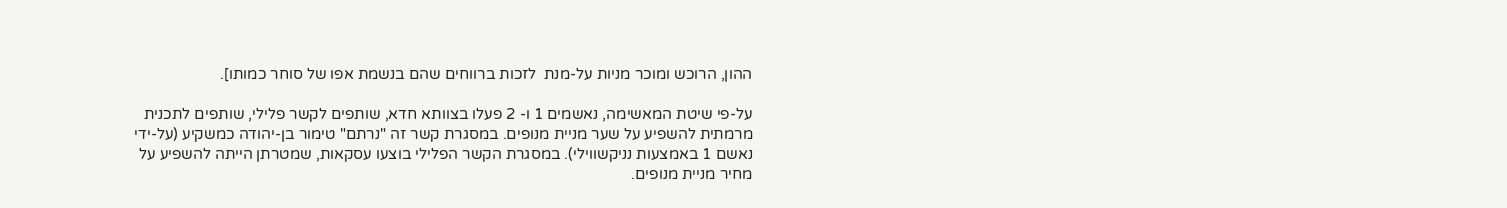ההון, הרוכש ומוכר מניות על-מנת  לזכות ברווחים שהם בנשמת אפו של סוחר כמותו].

על-פי שיטת המאשימה, נאשמים 1 ו- 2 פעלו בצוותא חדא, שותפים לקשר פלילי, שותפים לתכנית מרמתית להשפיע על שער מניית מנופים. במסגרת קשר זה "נרתם" טימור בן-יהודה כמשקיע (על-ידי נאשם 1 באמצעות נניקשווילי). במסגרת הקשר הפלילי בוצעו עסקאות, שמטרתן הייתה להשפיע על מחיר מניית מנופים.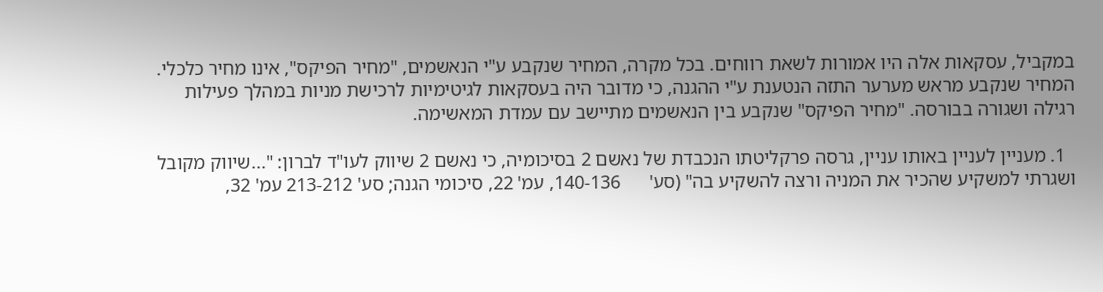במקביל, עסקאות אלה היו אמורות לשאת רווחים. בכל מקרה, המחיר שנקבע ע"י הנאשמים, "מחיר הפיקס", אינו מחיר כלכלי. המחיר שנקבע מראש מערער התזה הנטענת ע"י ההגנה, כי מדובר היה בעסקאות לגיטימיות לרכישת מניות במהלך פעילות רגילה ושגורה בבורסה. "מחיר הפיקס" שנקבע בין הנאשמים מתיישב עם עמדת המאשימה.

  1. מעניין לעניין באותו עניין, גרסה פרקליטתו הנכבדת של נאשם 2 בסיכומיה, כי נאשם 2 שיווק לעו"ד לברון: "...שיווק מקובל ושגרתי למשקיע שהכיר את המניה ורצה להשקיע בה" (סע'      140-136, עמ' 22, סיכומי הגנה; סע' 213-212 עמ' 32,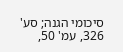סיכומי הגנה; סע' 326, עמ' 50,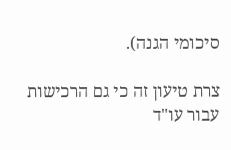סיכומי הגנה).

צרת טיעון זה כי גם הרכישות עבור עו"ד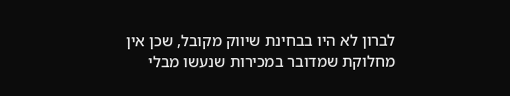לברון לא היו בבחינת שיווק מקובל, שכן אין מחלוקת שמדובר במכירות שנעשו מבלי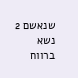שנאשם 2 נשא ברווח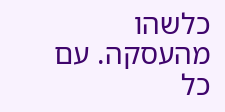כלשהו מהעסקה. עם כל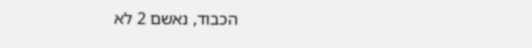הכבוד, נאשם 2 לא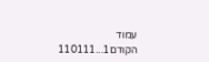עמוד הקודם1...110111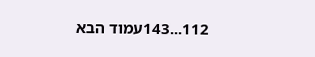112...143עמוד הבא